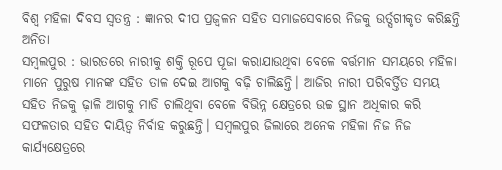ବିଶ୍ୱ ମହିଳା ଦିବସ ସ୍ୱତନ୍ତ୍ର : ଜ୍ଞାନର ଦୀପ ପ୍ରଜ୍ୱଳନ ସହିତ ସମାଜସେବାରେ ନିଜକୁ ଉର୍ତ୍ସଗୀକୃତ କରିଛନ୍ତି ଅନିତା
ସମ୍ବଲପୁର : ଭାରତରେ ନାରୀକୁ ଶକ୍ତି ରୂପେ ପୂଜା କରାଯାଉଥିବା ବେଳେ ବର୍ତ୍ତମାନ ସମୟରେ ମହିଳା ମାନେ ପୁରୁଷ ମାନଙ୍କ ସହିତ ତାଳ ଦେଇ ଆଗକୁ ବଢ଼ି ଚାଲିଛନ୍ତି। ଆଜିର ନାରୀ ପରିବର୍ତ୍ତିତ ସମୟ ସହିତ ନିଜକୁ ଢ଼ାଳି ଆଗକୁ ମାଡି ଚାଲିଥିବା ବେଳେ ବିଭିନ୍ନ କ୍ଷେତ୍ରରେ ଉଚ୍ଚ ସ୍ଥାନ ଅଧିକାର କରି ସଫଳତାର ସହିତ ଦାୟିତ୍ୱ ନିର୍ବାହ କରୁଛନ୍ତି। ସମ୍ବଲପୁର ଜିଲାରେ ଅନେକ ମହିଳା ନିଜ ନିଜ କାର୍ଯ୍ୟକ୍ଷେତ୍ରରେ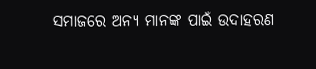ସମାଜରେ ଅନ୍ୟ ମାନଙ୍କ ପାଇଁ ଉଦାହରଣ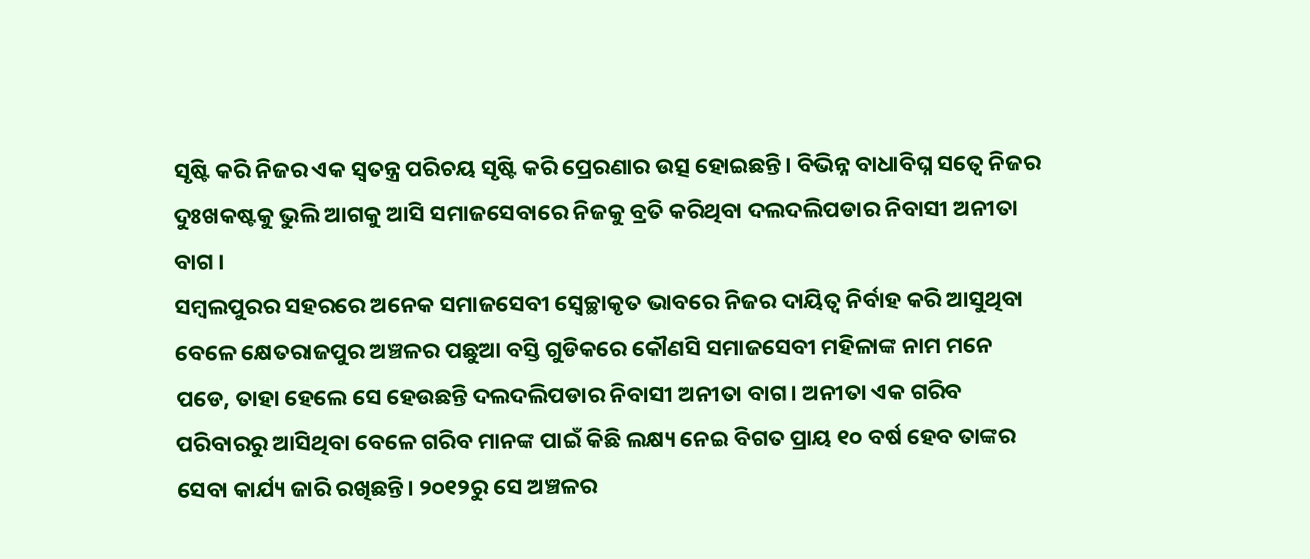ସୃଷ୍ଟି କରି ନିଜର ଏକ ସ୍ୱତନ୍ତ୍ର ପରିଚୟ ସୃଷ୍ଟି କରି ପ୍ରେରଣାର ଉତ୍ସ ହୋଇଛନ୍ତି। ବିଭିନ୍ନ ବାଧାବିଘ୍ନ ସତ୍ୱେ ନିଜର ଦୁଃଖକଷ୍ଟକୁ ଭୁଲି ଆଗକୁ ଆସି ସମାଜସେବାରେ ନିଜକୁ ବ୍ରତି କରିଥିବା ଦଲଦଲିପଡାର ନିବାସୀ ଅନୀତା ବାଗ ।
ସମ୍ବଲପୁରର ସହରରେ ଅନେକ ସମାଜସେବୀ ସ୍ୱେଚ୍ଛାକୃତ ଭାବରେ ନିଜର ଦାୟିତ୍ୱ ନିର୍ବାହ କରି ଆସୁଥିବା ବେଳେ କ୍ଷେତରାଜପୁର ଅଞ୍ଚଳର ପଛୁଆ ବସ୍ତି ଗୁଡିକରେ କୌଣସି ସମାଜସେବୀ ମହିଳାଙ୍କ ନାମ ମନେ ପଡେ, ତାହା ହେଲେ ସେ ହେଉଛନ୍ତି ଦଲଦଲିପଡାର ନିବାସୀ ଅନୀତା ବାଗ। ଅନୀତା ଏକ ଗରିବ ପରିବାରରୁ ଆସିଥିବା ବେଳେ ଗରିବ ମାନଙ୍କ ପାଇଁ କିଛି ଲକ୍ଷ୍ୟ ନେଇ ବିଗତ ପ୍ରାୟ ୧୦ ବର୍ଷ ହେବ ତାଙ୍କର ସେବା କାର୍ଯ୍ୟ ଜାରି ରଖିଛନ୍ତି। ୨୦୧୨ରୁ ସେ ଅଞ୍ଚଳର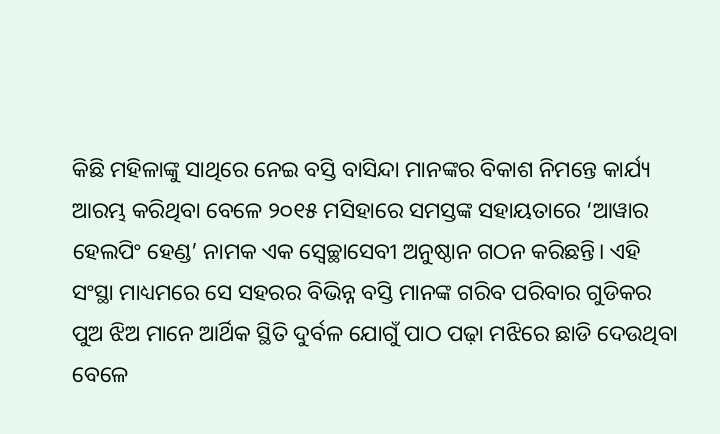କିଛି ମହିଳାଙ୍କୁ ସାଥିରେ ନେଇ ବସ୍ତି ବାସିନ୍ଦା ମାନଙ୍କର ବିକାଶ ନିମନ୍ତେ କାର୍ଯ୍ୟ ଆରମ୍ଭ କରିଥିବା ବେଳେ ୨୦୧୫ ମସିହାରେ ସମସ୍ତଙ୍କ ସହାୟତାରେ ‘ଆୱାର ହେଲପିଂ ହେଣ୍ଡ’ ନାମକ ଏକ ସ୍ୱେଚ୍ଛାସେବୀ ଅନୁଷ୍ଠାନ ଗଠନ କରିଛନ୍ତି। ଏହି ସଂସ୍ଥା ମାଧ୍ୟମରେ ସେ ସହରର ବିଭିନ୍ନ ବସ୍ତି ମାନଙ୍କ ଗରିବ ପରିବାର ଗୁଡିକର ପୁଅ ଝିଅ ମାନେ ଆର୍ଥିକ ସ୍ଥିତି ଦୁର୍ବଳ ଯୋଗୁଁ ପାଠ ପଢ଼ା ମଝିରେ ଛାଡି ଦେଉଥିବା ବେଳେ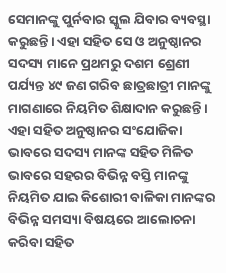ସେମାନଙ୍କୁ ପୁର୍ନବାର ସ୍କୁଲ ଯିବାର ବ୍ୟବସ୍ଥା କରୁଛନ୍ତି। ଏହା ସହିତ ସେ ଓ ଅନୁଷ୍ଠାନର ସଦସ୍ୟ ମାନେ ପ୍ରଥମରୁ ଦଶମ ଶ୍ରେଣୀ ପର୍ଯ୍ୟନ୍ତ ୪୯ ଜଣ ଗରିବ ଛାତ୍ରଛାତ୍ରୀ ମାନଙ୍କୁ ମାଗଣାରେ ନିୟମିତ ଶିକ୍ଷାଦାନ କରୁଛନ୍ତି।
ଏହା ସହିତ ଅନୁଷ୍ଠାନର ସଂଯୋଜିକା ଭାବରେ ସଦସ୍ୟ ମାନଙ୍କ ସହିତ ମିଳିତ ଭାବରେ ସହରର ବିଭିନ୍ନ ବସ୍ତି ମାନଙ୍କୁ ନିୟମିତ ଯାଇ କିଶୋରୀ ବାଳିକା ମାନଙ୍କର ବିଭିନ୍ନ ସମସ୍ୟା ବିଷୟରେ ଆଲୋଚନା କରିବା ସହିତ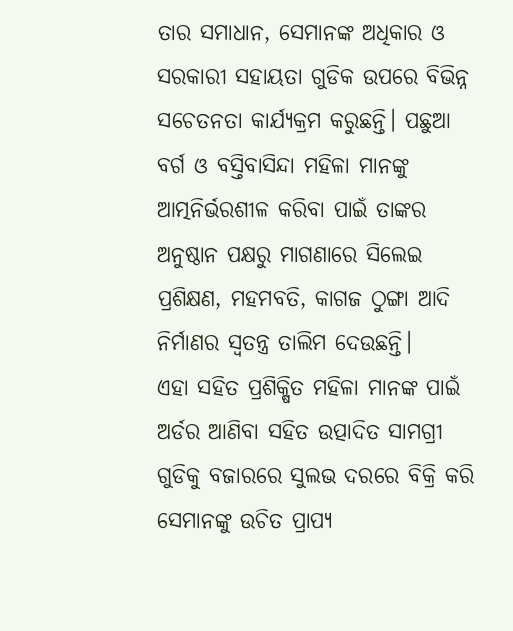ତାର ସମାଧାନ, ସେମାନଙ୍କ ଅଧିକାର ଓ ସରକାରୀ ସହାୟତା ଗୁଡିକ ଉପରେ ବିଭିନ୍ନ ସଚେତନତା କାର୍ଯ୍ୟକ୍ରମ କରୁଛନ୍ତି। ପଛୁଆ ବର୍ଗ ଓ ବସ୍ତିବାସିନ୍ଦା ମହିଳା ମାନଙ୍କୁ ଆତ୍ମନିର୍ଭରଶୀଳ କରିବା ପାଇଁ ତାଙ୍କର ଅନୁଷ୍ଠାନ ପକ୍ଷରୁ ମାଗଣାରେ ସିଲେଇ ପ୍ରଶିକ୍ଷଣ, ମହମବତି, କାଗଜ ଠୁଙ୍ଗା ଆଦି ନିର୍ମାଣର ସ୍ୱତନ୍ତ୍ର ତାଲିମ ଦେଉଛନ୍ତି।
ଏହା ସହିତ ପ୍ରଶିକ୍ଷିତ ମହିଳା ମାନଙ୍କ ପାଇଁ ଅର୍ଡର ଆଣିବା ସହିତ ଉତ୍ପାଦିତ ସାମଗ୍ରୀ ଗୁଡିକୁ ବଜାରରେ ସୁଲଭ ଦରରେ ବିକ୍ରି କରି ସେମାନଙ୍କୁ ଉଚିତ ପ୍ରାପ୍ୟ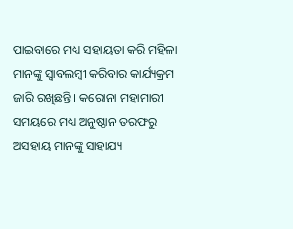ପାଇବାରେ ମଧ୍ୟ ସହାୟତା କରି ମହିଳା ମାନଙ୍କୁ ସ୍ୱାବଲମ୍ବୀ କରିବାର କାର୍ଯ୍ୟକ୍ରମ ଜାରି ରଖିଛନ୍ତି। କରୋନା ମହାମାରୀ ସମୟରେ ମଧ୍ୟ ଅନୁଷ୍ଠାନ ତରଫରୁ ଅସହାୟ ମାନଙ୍କୁ ସାହାଯ୍ୟ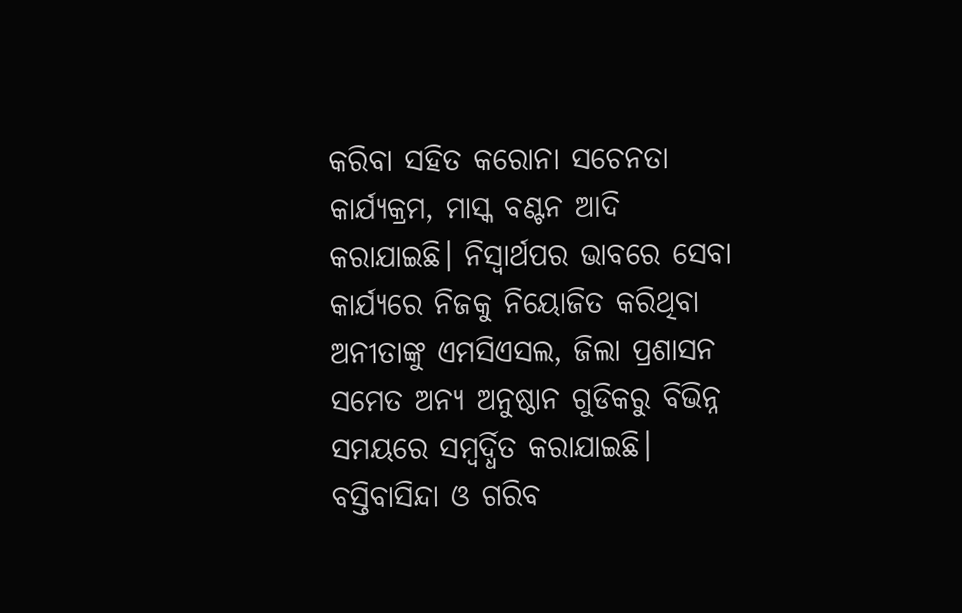କରିବା ସହିତ କରୋନା ସଚେନତା କାର୍ଯ୍ୟକ୍ରମ, ମାସ୍କ ବଣ୍ଟନ ଆଦି କରାଯାଇଛି। ନିସ୍ୱାର୍ଥପର ଭାବରେ ସେବା କାର୍ଯ୍ୟରେ ନିଜକୁ ନିୟୋଜିତ କରିଥିବା ଅନୀତାଙ୍କୁ ଏମସିଏସଲ, ଜିଲା ପ୍ରଶାସନ ସମେତ ଅନ୍ୟ ଅନୁଷ୍ଠାନ ଗୁଡିକରୁ ବିଭିନ୍ନ ସମୟରେ ସମ୍ବର୍ଦ୍ଧିତ କରାଯାଇଛି।
ବସ୍ତିବାସିନ୍ଦା ଓ ଗରିବ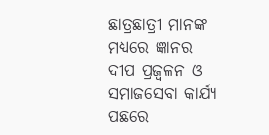ଛାତ୍ରଛାତ୍ରୀ ମାନଙ୍କ ମଧ୍ୟରେ ଜ୍ଞାନର ଦୀପ ପ୍ରଜ୍ୱଳନ ଓ ସମାଜସେବା କାର୍ଯ୍ୟ ପଛରେ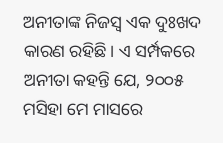ଅନୀତାଙ୍କ ନିଜସ୍ୱ ଏକ ଦୁଃଖଦ କାରଣ ରହିଛି। ଏ ସର୍ମ୍ପକରେ ଅନୀତା କହନ୍ତି ଯେ, ୨୦୦୫ ମସିହା ମେ ମାସରେ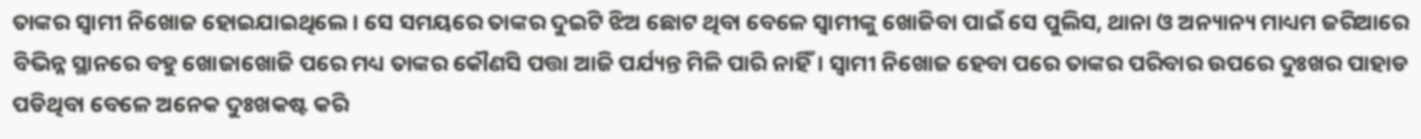ତାଙ୍କର ସ୍ୱାମୀ ନିଖୋଜ ହୋଇଯାଇଥିଲେ। ସେ ସମୟରେ ତାଙ୍କର ଦୁଇଟି ଝିଅ ଛୋଟ ଥିବା ବେଳେ ସ୍ୱାମୀଙ୍କୁ ଖୋଜିବା ପାଇଁ ସେ ପୁଲିସ, ଥାନା ଓ ଅନ୍ୟାନ୍ୟ ମାଧ୍ୟମ ଜରିଆରେ ବିଭିନ୍ନ ସ୍ଥାନରେ ବହୁ ଖୋଜାଖୋଜି ପରେ ମଧ୍ୟ ତାଙ୍କର କୌଣସି ପତ୍ତା ଆଜି ପର୍ଯ୍ୟନ୍ତ ମିଳି ପାରି ନାହିଁ। ସ୍ୱାମୀ ନିଖୋଜ ହେବା ପରେ ତାଙ୍କର ପରିବାର ଉପରେ ଦୁଃଖର ପାହାଡ ପଡିଥିବା ବେଳେ ଅନେକ ଦୁଃଖକଷ୍ଟ କରି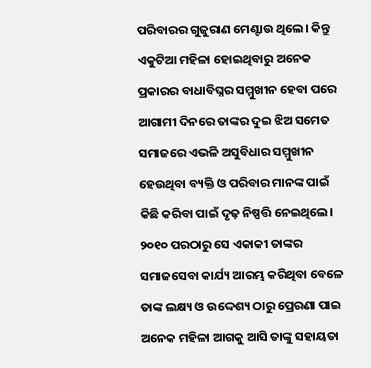ପରିବାରର ଗୁଜୁରାଣ ମେଣ୍ଟାଉ ଥିଲେ। କିନ୍ତୁ ଏକୁଟିଆ ମହିଳା ହୋଇଥିବାରୁ ଅନେକ ପ୍ରକାରର ବାଧାବିଘ୍ନର ସମ୍ମୁଖୀନ ହେବା ପରେ ଆଗାମୀ ଦିନରେ ତାଙ୍କର ଦୁଇ ଝିଅ ସମେତ ସମାଜରେ ଏଭଳି ଅସୁବିଧାର ସମ୍ମୁଖୀନ ହେଉଥିବା ବ୍ୟକ୍ତି ଓ ପରିବାର ମାନଙ୍କ ପାଇଁ କିଛି କରିବା ପାଇଁ ଦୃଢ଼ ନିଷ୍ପତ୍ତି ନେଇଥିଲେ। ୨୦୧୦ ପରଠାରୁ ସେ ଏକାକୀ ତାଙ୍କର ସମାଜସେବା କାର୍ଯ୍ୟ ଆରମ୍ଭ କରିଥିବା ବେଳେ ତାଙ୍କ ଲକ୍ଷ୍ୟ ଓ ଉଦ୍ଦେଶ୍ୟ ଠାରୁ ପ୍ରେରଣା ପାଇ ଅନେକ ମହିଳା ଆଗକୁ ଆସି ତାଙ୍କୁ ସହାୟତା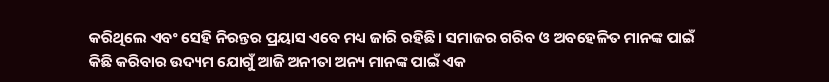କରିଥିଲେ ଏବଂ ସେହି ନିରନ୍ତର ପ୍ରୟାସ ଏବେ ମଧ୍ୟ ଜାରି ରହିଛି। ସମାଜର ଗରିବ ଓ ଅବହେଳିତ ମାନଙ୍କ ପାଇଁ କିଛି କରିବାର ଉଦ୍ୟମ ଯୋଗୁଁ ଆଜି ଅନୀତା ଅନ୍ୟ ମାନଙ୍କ ପାଇଁ ଏକ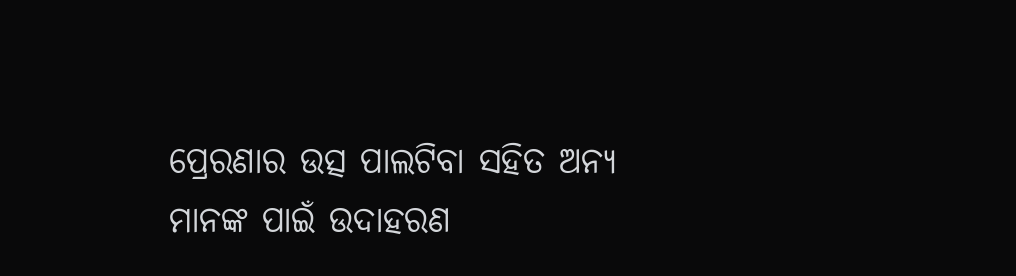ପ୍ରେରଣାର ଉତ୍ସ ପାଲଟିବା ସହିତ ଅନ୍ୟ ମାନଙ୍କ ପାଇଁ ଉଦାହରଣ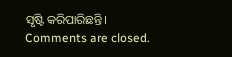ସୃଷ୍ଟି କରିପାରିଛନ୍ତି।
Comments are closed.